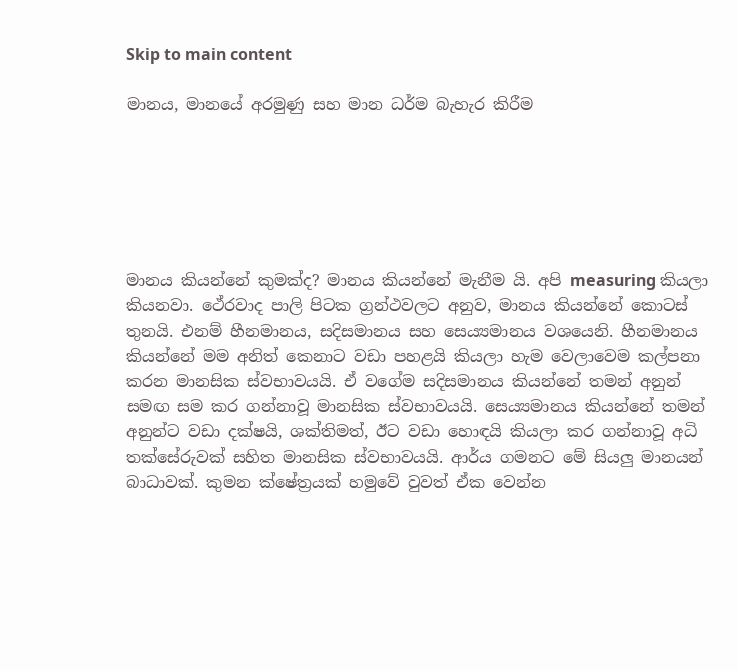Skip to main content

මානය, මානයේ අරමුණු සහ මාන ධර්ම බැහැර කිරීම






මානය කියන්නේ කුමක්ද? මානය කියන්නේ මැනීම යි. අපි measuring කියලා කියනවා. ථේරවාද පාලි පිටක ග්‍රන්ථවලට අනුව, මානය කියන්නේ කොටස් තුනයි. එනම් හීනමානය, සදිසමානය සහ සෙය්‍යමානය වශයෙනි. හීනමානය කියන්නේ මම අනිත් කෙනාට වඩා පහළයි කියලා හැම වෙලාවෙම කල්පනා කරන මානසික ස්වභාවයයි. ඒ වගේම සදිසමානය කියන්නේ තමන් අනුන් සමඟ සම කර ගන්නාවූ මානසික ස්වභාවයයි. සෙය්‍යමානය කියන්නේ තමන් අනුන්ට වඩා දක්ෂයි, ශක්තිමත්, ඊට වඩා හොඳයි කියලා කර ගන්නාවූ අධි තක්සේරුවක් සහිත මානසික ස්වභාවයයි. ආර්ය ගමනට මේ සියලු මානයන් බාධාවක්. කුමන ක්ෂේත්‍රයක් හමුවේ වුවත් ඒක වෙන්න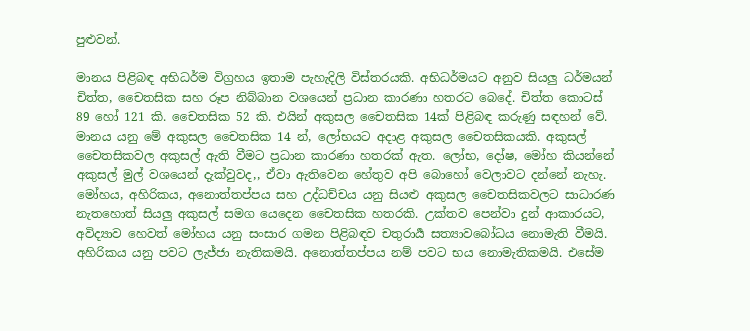පුළුවන්.

මානය පිළිබඳ අභිධර්ම විග්‍රහය ඉතාම පැහැදිලි විස්තරයකි. අභිධර්මයට අනුව සියලු ධර්මයන් චිත්ත, චෛතසික සහ රූප නිබ්බාන වශයෙන් ප්‍රධාන කාරණා හතරට බෙදේ. චිත්ත කොටස් 89 හෝ 121 කි. චෛතසික 52 කි. එයින් අකුසල චෛතසික 14ක් පිළිබඳ කරුණු සඳහන් වේ. මානය යනු මේ අකුසල චෛතසික 14 න්, ලෝභයට අදාළ අකුසල චෛතසිකයකි. අකුසල් චෛතසිකවල අකුසල් ඇති වීමට ප්‍රධාන කාරණා හතරක් ඇත. ලෝභ, දෝෂ, මෝහ කියන්නේ අකුසල් මුල් වශයෙන් දැක්වුවද,, ඒවා ඇතිවෙන හේතුව අපි බොහෝ වෙලාවට දන්නේ නැහැ. මෝහය, අහිරිකය, අනොත්තප්පය සහ උද්ධච්චය යනු සියළු අකුසල චෛතසිකවලට සාධාරණ නැතහොත් සියලු අකුසල් සමග යෙදෙන චෛතසික හතරකි. උක්තව පෙන්වා දුන් ආකාරයට, අවිද්‍යාව හෙවත් මෝහය යනු සංසාර ගමන පිළිබඳව චතුරාර්‍ය සත්‍යාවබෝධය නොමැති වීමයි. අහිරිකය යනු පවට ලැජ්ජා නැතිකමයි. අනොත්තප්පය නම් පවට භය නොමැතිකමයි. එසේම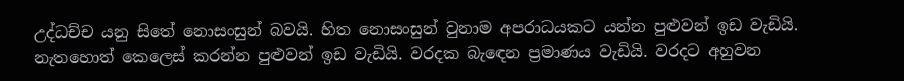උද්ධච්ච යනු සිතේ නොසංසුන් බවයි. හිත නොසංසුන් වුනාම අපරාධයකට යන්න පුළුවන් ඉඩ වැඩියි. නැතහොත් කෙලෙස් කරන්න පුළුවන් ඉඩ වැඩියි. වරදක බැඳෙන ප්‍රමාණය වැඩියි. වරදට අහුවන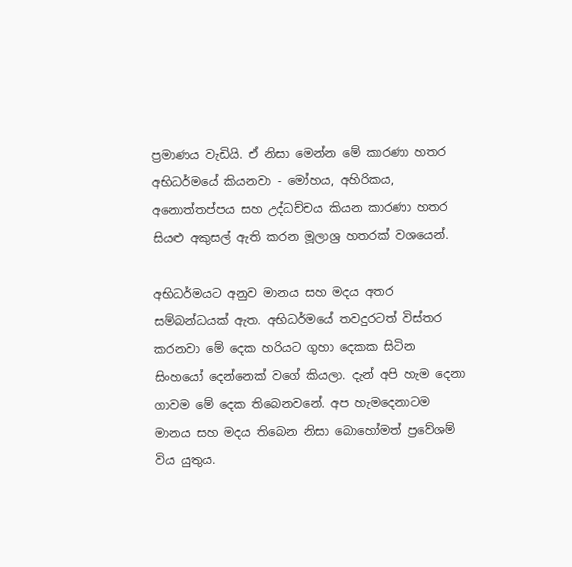ප්‍රමාණය වැඩියි. ඒ නිසා මෙන්න මේ කාරණා හතර අභිධර්මයේ කියනවා - මෝහය, අහිරිකය, අනොත්තප්පය සහ උද්ධච්චය කියන කාරණා හතර සියළු අකුසල් ඇති කරන මූලාශ්‍ර හතරක් වශයෙන්.

අභිධර්මයට අනුව මානය සහ මදය අතර සම්බන්ධයක් ඇත. අභිධර්මයේ තවදුරටත් විස්තර කරනවා මේ දෙක හරියට ගුහා දෙකක සිටින සිංහයෝ දෙන්නෙක් වගේ කියලා. දැන් අපි හැම දෙනා ගාවම මේ දෙක තිබෙනවනේ. අප හැමදෙනාටම මානය සහ මදය තිබෙන නිසා බොහෝමත් ප්‍රවේශම් විය යුතුය.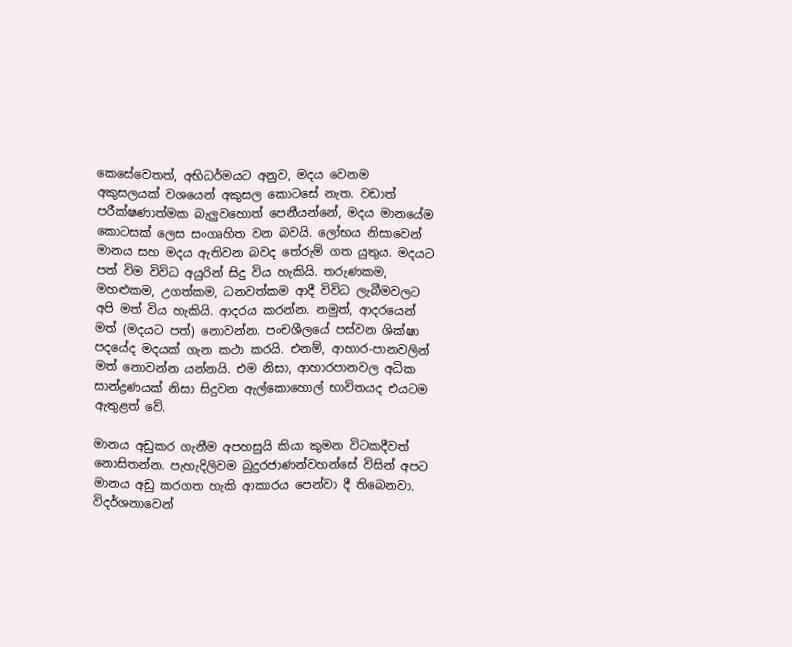කෙසේවෙතත්, අභිධර්මයට අනුව, මදය වෙනම අකුසලයක් වශයෙන් අකුසල කොටසේ නැත. වඩාත් පරීක්ෂණාත්මක බැලුවහොත් පෙනීයන්නේ, මදය මානයේම කොටසක් ලෙස සංගෘහිත වන බවයි. ලෝභය නිසාවෙන් මානය සහ මදය ඇතිවන බවද තේරුම් ගත යුතුය. මදයට පත් විම විවිධ අයුරින් සිදු විය හැකියි. තරුණකම, මහළුකම, උගත්කම, ධනවත්කම ආදී විවිධ ලැබීමවලට අපි මත් විය හැකියි. ආදරය කරන්න. නමුත්, ආදරයෙන් මත් (මදයට පත්) නොවන්න. පංචශීලයේ පස්වන ශික්ෂා පදයේද මදයක් ගැන කථා කරයි. එනම්, ආහාර-පානවලින් මත් නොවන්න යන්නයි. එම නිසා, ආහාරපානවල අධික සාන්ද්‍රණයක් නිසා සිදුවන ඇල්කොහොල් භාවිතයද එයටම ඇතුළත් වේ.

මානය අඩුකර ගැනීම අපහසුයි කියා කුමන විටකදීවත් නොසිතන්න. පැහැදිලිවම බුදුරජාණන්වහන්සේ විසින් අපට මානය අඩු කරගත හැකි ආකාරය පෙන්වා දී තිබෙනවා. විදර්ශනාවෙන්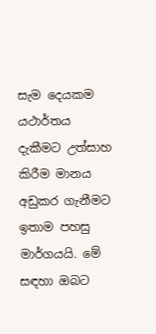සැම දෙයකම යථාර්තය දැකීමට උත්සාහ කිරීම මානය අඩුකර ගැනීමට ඉතාම පහසු මාර්ගයයි. මේ සඳහා ඔබට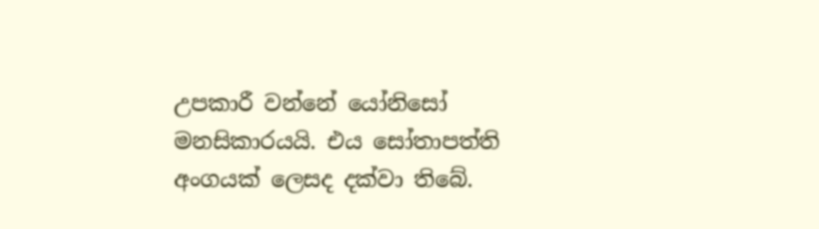උපකාරී වන්නේ යෝනිසෝ මනසිකාරයයි. එය සෝතාපත්ති අංගයක් ලෙසද දක්වා තිබේ.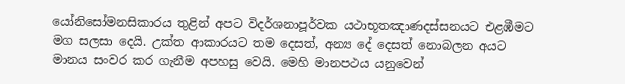යෝනිසෝමනසිකාරය තුළින් අපට විදර්ශනාපූර්වක යථාභූතඤාණදස්සනයට එළඹීමට මග සලසා දෙයි. උක්ත ආකාරයට තම දෙසත්, අන්‍ය දේ දෙසත් නොබලන අයට මානය සංවර කර ගැනීම අපහසු වෙයි. මෙහි මානපථය යනුවෙන්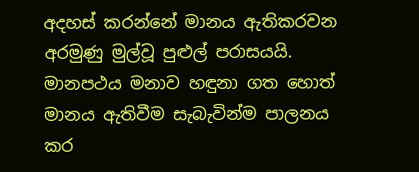අදහස් කරන්නේ මානය ඇතිකරවන අරමුණු මුල්වූ පුළුල් පරාසයයි. මානපථය මනාව හඳුනා ගත හොත් මානය ඇතිවීම සැබැවින්ම පාලනය කර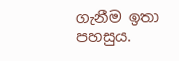ගැනීම ඉතා පහසුය.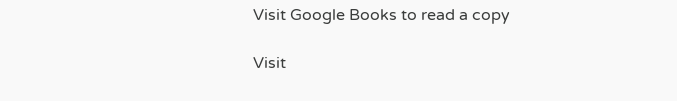Visit Google Books to read a copy

Visit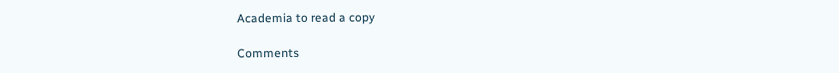Academia to read a copy

Comments